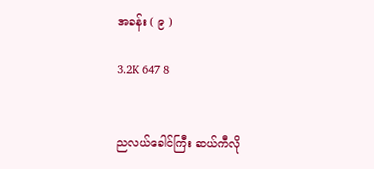အခန်း ( ၉ )

3.2K 647 8


ညလယ်ခေါင်ကြီး ဆယ်ကီလို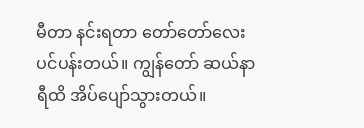မီတာ နင်းရတာ တော်တော်လေး ပင်ပန်းတယ်။ ကျွန်တော် ဆယ်နာရီထိ အိပ်ပျော်သွားတယ်။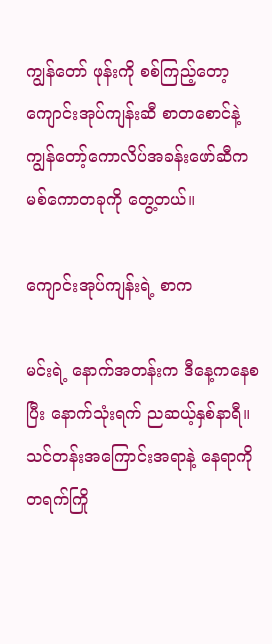ကျွန်တော် ဖုန်းကို စစ်ကြည့်တော့ ကျောင်းအုပ်ကျန်းဆီ စာတစောင်နဲ့  ကျွန်တော့်ကောလိပ်အခန်းဖော်ဆီက မစ်ကောတခုကို တွေ့တယ်။

ကျောင်းအုပ်ကျန်းရဲ့ စာက

မင်းရဲ့ နောက်အတန်းက ဒီနေ့ကနေစပြီး‌ နောက်သုံးရက် ညဆယ့်နှစ်နာရီ။ သင်တန်းအကြောင်းအရာနဲ့ နေရာကို တရက်ကြို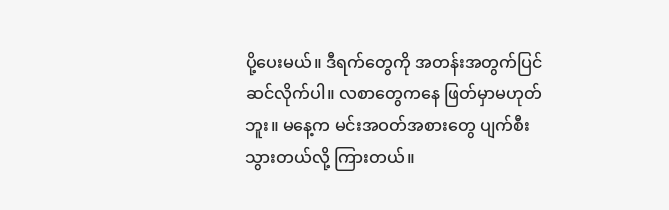ပို့ပေးမယ်။ ဒီရက်တွေကို အတန်းအတွက်ပြင်ဆင်လိုက်ပါ။ လစာတွေကနေ ဖြတ်မှာမဟုတ်ဘူး။ မနေ့က မင်းအဝတ်အစားတွေ ပျက်စီးသွားတယ်လို့ ကြားတယ်။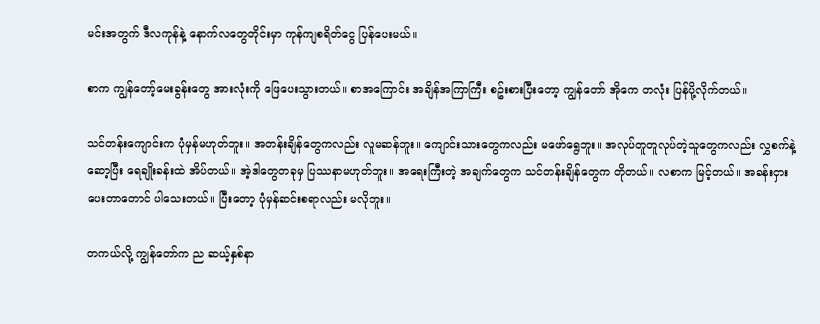မင်းအတွက် ဒီလကုန်နဲ့ နောက်လတွေတိုင်းမှာ ကုန်ကျစရိတ်ငွေ ပြန်ပေးမယ်။

စာက ကျွန်တော့်မေးခွန်းတွေ အားလုံးကို ဖြေပေးသွားတယ်။ စာအကြောင်း အချိန်အကြာကြီး စဥ်းစားပြီးတော့ ကျွန်တော် အိုကေ တလုံး ပြန်ပို့လိုက်တယ်။

သင်တန်းကျောင်းက ပုံမှန်မဟုတ်ဘူး။ အတန်းချိန်တွေကလည်း လူမဆန်ဘူး။ ကျောင်းသားတွေကလည်း မဖော်ရွေဘူး။ အလုပ်တူတူလုပ်တဲ့သူတွေကလည်း လွှစက်နဲ့ ဆော့ပြီး ‌ရေချိုးခန်းထဲ အိပ်တယ်။ အဲ့ဒါတွေတခုမှ ပြဿနာမဟုတ်ဘူး။ အရေးကြီးတဲ့ အချက်တွေက သင်တန်းချိန်တွေက တိုတယ်။ လစာက မြင့်တယ်။ အခန်းငှားပေးတာတောင် ပါသေးတယ်။ ပြီးတော့ ပုံမှန်ဆင်းစရာလည်း မလိုဘူး။

တကယ်လို့ ကျွန်တော်က ည ဆယ့်နှစ်နာ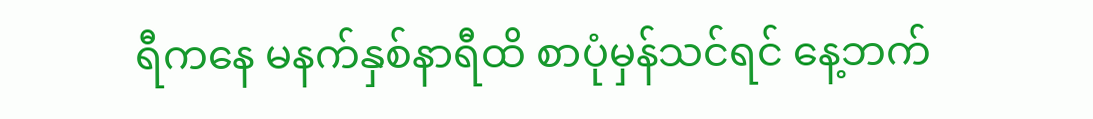ရီကနေ မနက်နှစ်နာရီထိ စာပုံမှန်သင်ရင် နေ့ဘက်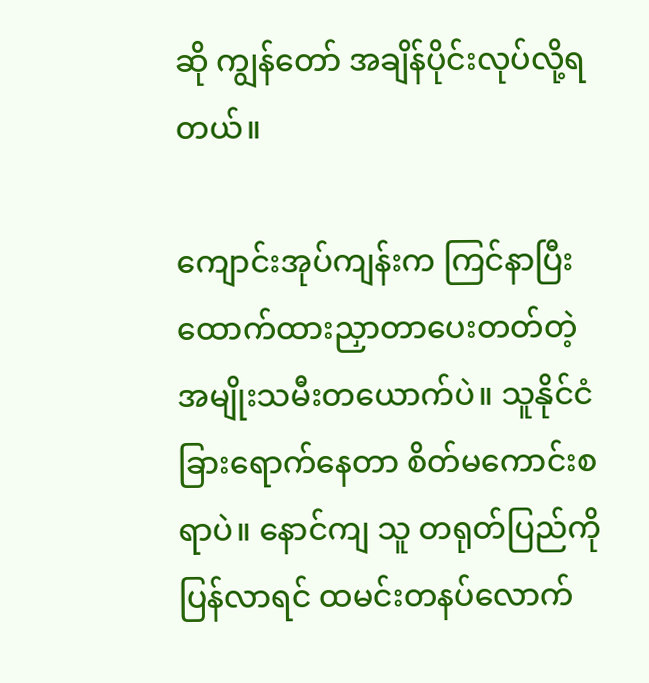ဆို ကျွန်တော် အချိန်ပိုင်းလုပ်လို့ရတယ်။

ကျောင်းအုပ်ကျန်းက ကြင်နာပြီး ထောက်ထားညှာတာပေးတတ်တဲ့ အမျိုးသမီးတယောက်ပဲ။ သူနိုင်ငံခြားရောက်နေတာ စိတ်မကောင်းစရာပဲ။ ‌နောင်ကျ သူ တရုတ်ပြည်ကို ပြန်လာရင် ထမင်းတနပ်‌လောက်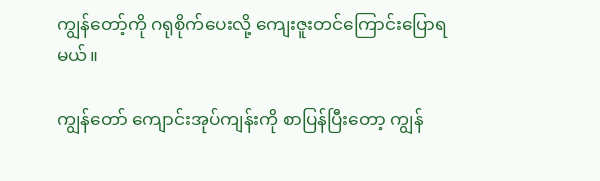ကျွန်တော့်ကို ဂရုစိုက်ပေးလို့ ကျေးဇူးတင်ကြောင်းပြောရမယ်။

ကျွန်တော် ကျောင်းအုပ်ကျန်းကို စာပြန်ပြီးတော့ ကျွန်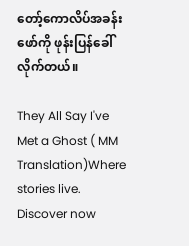တော့်ကောလိပ်အခန်းဖော်ကို ဖုန်းပြန်ခေါ်လိုက်တယ်။

They All Say I've Met a Ghost ( MM Translation)Where stories live. Discover now